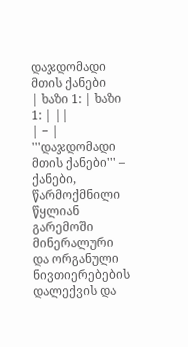დაჯდომადი მთის ქანები
| ხაზი 1: | ხაზი 1: | ||
| − | '''დაჯდომადი მთის ქანები''' – ქანები, წარმოქმნილი წყლიან გარემოში მინერალური და ორგანული ნივთიერებების დალექვის და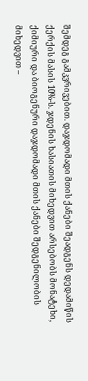შემდეგ გამკვრივებით. დაჯდომადი მთის ქანები შეადგენს დედამიწის ქერქის მასის 10%-ს. ჯდენის ხასიათის მიხედვით არსებობს მონატეხი, ქიმიური და ბიოგენური დაჯდომადი მთის ქანები შედგენილობის მიხედვით –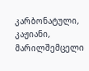კარბონატული, კაჟიანი, მარილშემცელი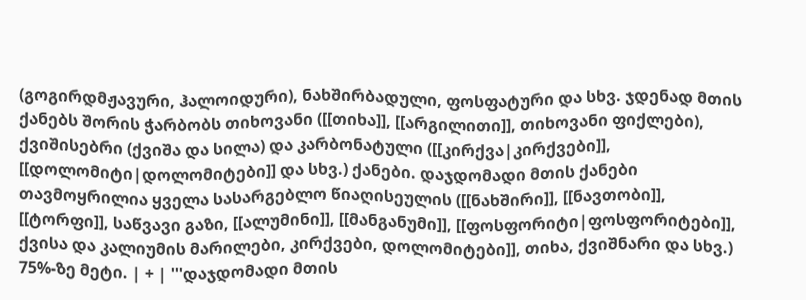(გოგირდმჟავური, ჰალოიდური), ნახშირბადული, ფოსფატური და სხვ. ჯდენად მთის ქანებს შორის ჭარბობს თიხოვანი ([[თიხა]], [[არგილითი]], თიხოვანი ფიქლები), ქვიშისებრი (ქვიშა და სილა) და კარბონატული ([[კირქვა|კირქვები]], [[დოლომიტი|დოლომიტები]] და სხვ.) ქანები. დაჯდომადი მთის ქანები თავმოყრილია ყველა სასარგებლო წიაღისეულის ([[ნახშირი]], [[ნავთობი]], [[ტორფი]], საწვავი გაზი, [[ალუმინი]], [[მანგანუმი]], [[ფოსფორიტი|ფოსფორიტები]], ქვისა და კალიუმის მარილები, კირქვები, დოლომიტები]], თიხა, ქვიშნარი და სხვ.) 75%-ზე მეტი. | + | '''დაჯდომადი მთის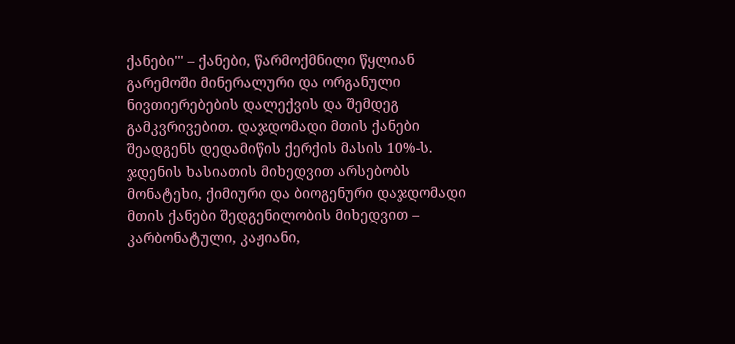ქანები''' – ქანები, წარმოქმნილი წყლიან გარემოში მინერალური და ორგანული ნივთიერებების დალექვის და შემდეგ გამკვრივებით. დაჯდომადი მთის ქანები შეადგენს დედამიწის ქერქის მასის 10%-ს. ჯდენის ხასიათის მიხედვით არსებობს მონატეხი, ქიმიური და ბიოგენური დაჯდომადი მთის ქანები შედგენილობის მიხედვით – კარბონატული, კაჟიანი,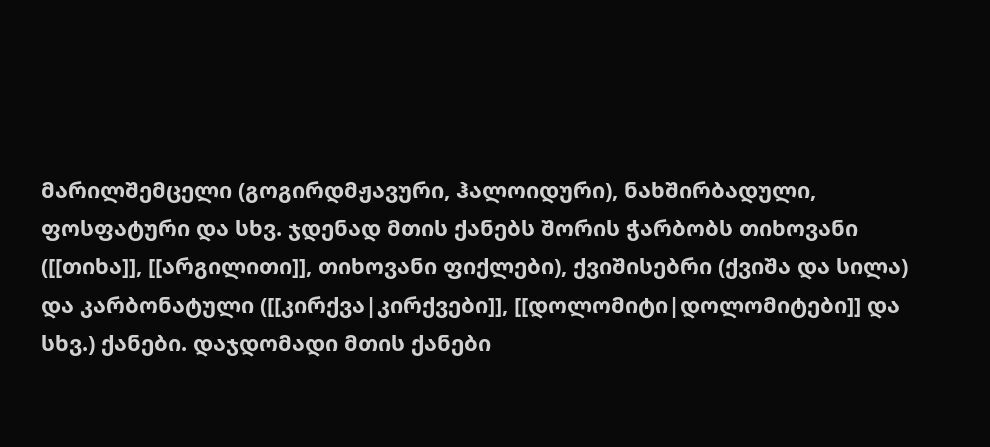მარილშემცელი (გოგირდმჟავური, ჰალოიდური), ნახშირბადული, ფოსფატური და სხვ. ჯდენად მთის ქანებს შორის ჭარბობს თიხოვანი ([[თიხა]], [[არგილითი]], თიხოვანი ფიქლები), ქვიშისებრი (ქვიშა და სილა) და კარბონატული ([[კირქვა|კირქვები]], [[დოლომიტი|დოლომიტები]] და სხვ.) ქანები. დაჯდომადი მთის ქანები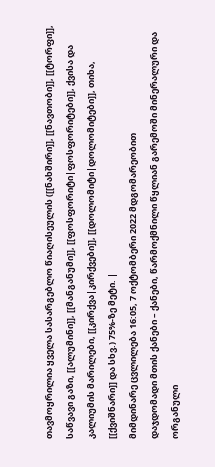თავმოყრილია ყველა სასარგებლო წიაღისეულის ([[ნახშირი]], [[ნავთობი]], [[ტორფი]], საწვავი გაზი, [[ალუმინი]], [[მანგანუმი]], [[ფოსფორიტი|ფოსფორიტები]], ქვისა და კალიუმის მარილები, [[კირქვა|კირქვები]], [[დოლომიტი|დოლომიტები]], თიხა, [[ქვიშნარი]] და სხვ.) 75%-ზე მეტი. |
მიმდინარე ცვლილება 16:05, 7 ოქტომბერი 2022 მდგომარეობით
დაჯდომადი მთის ქანები – ქანები, წარმოქმნილი წყლიან გარემოში მინერალური და ორგანული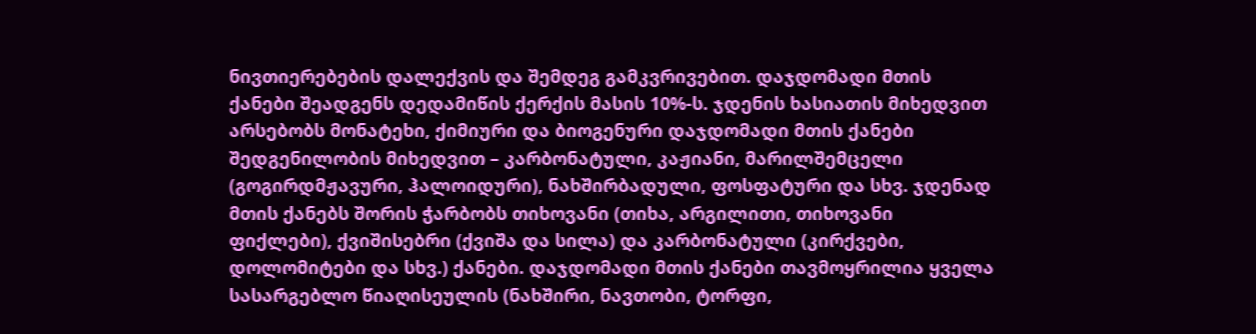ნივთიერებების დალექვის და შემდეგ გამკვრივებით. დაჯდომადი მთის ქანები შეადგენს დედამიწის ქერქის მასის 10%-ს. ჯდენის ხასიათის მიხედვით არსებობს მონატეხი, ქიმიური და ბიოგენური დაჯდომადი მთის ქანები შედგენილობის მიხედვით – კარბონატული, კაჟიანი, მარილშემცელი (გოგირდმჟავური, ჰალოიდური), ნახშირბადული, ფოსფატური და სხვ. ჯდენად მთის ქანებს შორის ჭარბობს თიხოვანი (თიხა, არგილითი, თიხოვანი ფიქლები), ქვიშისებრი (ქვიშა და სილა) და კარბონატული (კირქვები, დოლომიტები და სხვ.) ქანები. დაჯდომადი მთის ქანები თავმოყრილია ყველა სასარგებლო წიაღისეულის (ნახშირი, ნავთობი, ტორფი,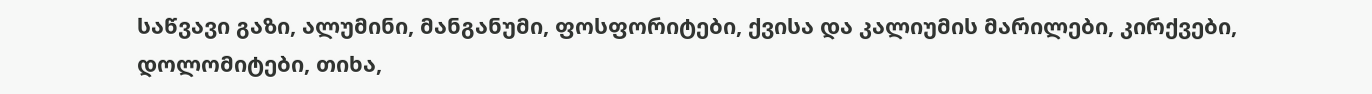საწვავი გაზი, ალუმინი, მანგანუმი, ფოსფორიტები, ქვისა და კალიუმის მარილები, კირქვები, დოლომიტები, თიხა,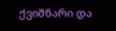ქვიშნარი და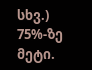სხვ.) 75%-ზე მეტი.